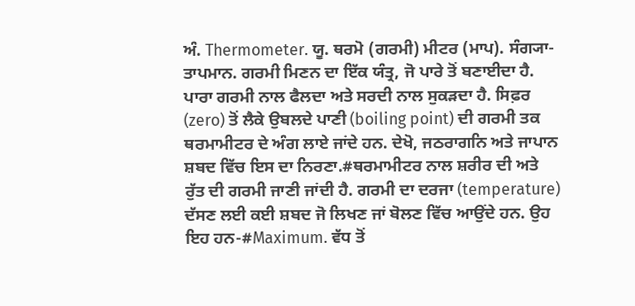ਅੰ. Thermometer. ਯੂ. ਥਰਮੋ (ਗਰਮੀ) ਮੀਟਰ (ਮਾਪ). ਸੰਗ੍ਯਾ- ਤਾਪਮਾਨ. ਗਰਮੀ ਮਿਣਨ ਦਾ ਇੱਕ ਯੰਤ੍ਰ, ਜੋ ਪਾਰੇ ਤੋਂ ਬਣਾਈਦਾ ਹੈ. ਪਾਰਾ ਗਰਮੀ ਨਾਲ ਫੈਲਦਾ ਅਤੇ ਸਰਦੀ ਨਾਲ ਸੁਕੜਦਾ ਹੈ. ਸਿਫ਼ਰ (zero) ਤੋਂ ਲੈਕੇ ਉਬਲਦੇ ਪਾਣੀ (boiling point) ਦੀ ਗਰਮੀ ਤਕ ਥਰਮਾਮੀਟਰ ਦੇ ਅੰਗ ਲਾਏ ਜਾਂਦੇ ਹਨ. ਦੇਖੋ, ਜਠਰਾਗਨਿ ਅਤੇ ਜਾਪਾਨ ਸ਼ਬਦ ਵਿੱਚ ਇਸ ਦਾ ਨਿਰਣਾ.#ਥਰਮਾਮੀਟਰ ਨਾਲ ਸ਼ਰੀਰ ਦੀ ਅਤੇ ਰੁੱਤ ਦੀ ਗਰਮੀ ਜਾਣੀ ਜਾਂਦੀ ਹੈ. ਗਰਮੀ ਦਾ ਦਰਜਾ (temperature) ਦੱਸਣ ਲਈ ਕਈ ਸ਼ਬਦ ਜੋ ਲਿਖਣ ਜਾਂ ਬੋਲਣ ਵਿੱਚ ਆਉਂਦੇ ਹਨ. ਉਹ ਇਹ ਹਨ-#Maximum. ਵੱਧ ਤੋਂ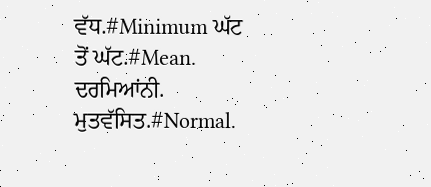ਵੱਧ.#Minimum ਘੱਟ ਤੋਂ ਘੱਟ.#Mean. ਦਰਮਿਆਂਨੀ. ਮੁਤਵੱਸਿਤ.#Normal.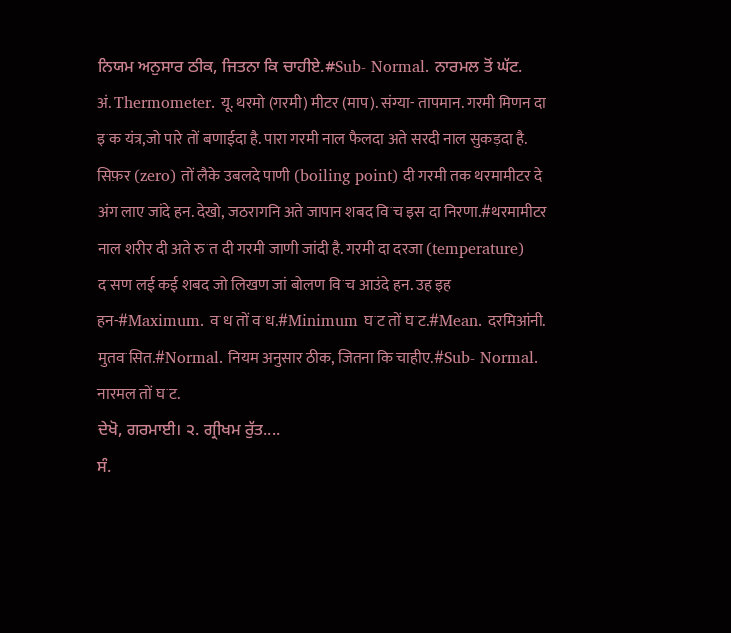ਨਿਯਮ ਅਨੁਸਾਰ ਠੀਕ, ਜਿਤਨਾ ਕਿ ਚਾਹੀਏ.#Sub- Normal. ਨਾਰਮਲ ਤੋਂ ਘੱਟ.
अं. Thermometer. यू. थरमो (गरमी) मीटर (माप). संग्या- तापमान. गरमी मिणन दा इॱक यंत्र,जो पारे तों बणाईदा है. पारा गरमी नाल फैलदा अते सरदी नाल सुकड़दा है. सिफ़र (zero) तों लैके उबलदे पाणी (boiling point) दी गरमी तक थरमामीटर दे अंग लाए जांदे हन. देखो, जठरागनि अते जापान शबद विॱच इस दा निरणा.#थरमामीटर नाल शरीर दी अते रुॱत दी गरमी जाणी जांदी है. गरमी दा दरजा (temperature) दॱसण लई कई शबद जो लिखण जां बोलण विॱच आउंदे हन. उह इह हन-#Maximum. वॱध तों वॱध.#Minimum घॱट तों घॱट.#Mean. दरमिआंनी. मुतवॱसित.#Normal. नियम अनुसार ठीक, जितना कि चाहीए.#Sub- Normal. नारमल तों घॱट.
ਦੇਖੋ, ਗਰਮਾਈ। ੨. ਗ੍ਰੀਖਮ ਰੁੱਤ....
ਸੰ.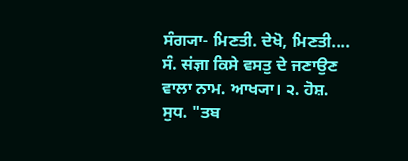ਸੰਗ੍ਯਾ- ਮਿਣਤੀ. ਦੇਖੋ, ਮਿਣਤੀ....
ਸੰ. संज्ञा ਕਿਸੇ ਵਸਤੁ ਦੇ ਜਣਾਉਣ ਵਾਲਾ ਨਾਮ. ਆਖ੍ਯਾ। ੨. ਹੋਸ਼. ਸੁਧ. "ਤਬ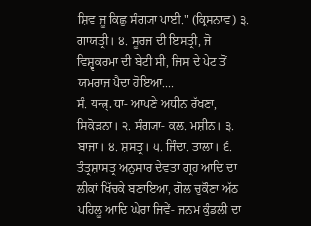ਸ਼ਿਵ ਜੂ ਕਿਛੁ ਸੰਗ੍ਯਾ ਪਾਈ." (ਕ੍ਰਿਸਨਾਵ) ੩. ਗਾਯਤ੍ਰੀ। ੪. ਸੂਰਜ ਦੀ ਇਸਤ੍ਰੀ, ਜੋ ਵਿਸ਼੍ਵਕਰਮਾ ਦੀ ਬੇਟੀ ਸੀ, ਜਿਸ ਦੇ ਪੇਟ ਤੋਂ ਯਮਰਾਜ ਪੈਦਾ ਹੋਇਆ....
ਸੰ. यन्त्र्. ਧਾ- ਆਪਣੇ ਅਧੀਨ ਰੱਖਣਾ, ਸਿਕੋੜਨਾ। ੨. ਸੰਗ੍ਯਾ- ਕਲ. ਮਸ਼ੀਨ। ੩. ਬਾਜਾ। ੪. ਸ਼ਸਤ੍ਰ। ੫. ਜਿੰਦਾ. ਤਾਲਾ। ੬. ਤੰਤ੍ਰਸ਼ਾਸਤ੍ਰ ਅਨੁਸਾਰ ਦੇਵਤਾ ਗ੍ਰਹ ਆਦਿ ਦਾ ਲੀਕਾਂ ਖਿੱਚਕੇ ਬਣਾਇਆ, ਗੋਲ ਚੁਕੌਣਾ ਅੱਠ ਪਹਿਲੂ ਆਦਿ ਘੇਰਾ ਜਿਵੇਂ- ਜਨਮ ਕੁੰਡਲੀ ਦਾ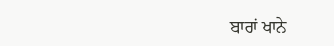ਬਾਰਾਂ ਖਾਨੇ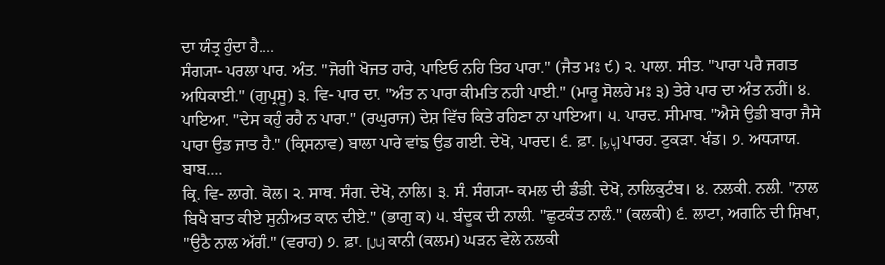ਦਾ ਯੰਤ੍ਰ ਹੁੰਦਾ ਹੈ....
ਸੰਗ੍ਯਾ- ਪਰਲਾ ਪਾਰ. ਅੰਤ. "ਜੋਗੀ ਖੋਜਤ ਹਾਰੇ, ਪਾਇਓ ਨਹਿ ਤਿਹ ਪਾਰਾ." (ਜੈਤ ਮਃ ੯) ੨. ਪਾਲਾ. ਸੀਤ. "ਪਾਰਾ ਪਰੈ ਜਗਤ ਅਧਿਕਾਈ." (ਗੁਪ੍ਰਸੂ) ੩. ਵਿ- ਪਾਰ ਦਾ. "ਅੰਤ ਨ ਪਾਰਾ ਕੀਮਤਿ ਨਹੀ ਪਾਈ." (ਮਾਰੂ ਸੋਲਹੇ ਮਃ ੩) ਤੇਰੇ ਪਾਰ ਦਾ ਅੰਤ ਨਹੀਂ। ੪. ਪਾਇਆ. "ਦੇਸ ਕਹੁੰ ਰਹੈ ਨ ਪਾਰਾ." (ਰਘੁਰਾਜ) ਦੇਸ਼ ਵਿੱਚ ਕਿਤੇ ਰਹਿਣਾ ਨਾ ਪਾਇਆ। ੫. ਪਾਰਦ. ਸੀਮਾਬ. "ਐਸੇ ਉਡੀ ਬਾਰਾ ਜੈਸੇ ਪਾਰਾ ਉਡ ਜਾਤ ਹੈ." (ਕ੍ਰਿਸਨਾਵ) ਬਾਲਾ ਪਾਰੇ ਵਾਂਙ ਉਡ ਗਈ. ਦੇਖੋ, ਪਾਰਦ। ੬. ਫ਼ਾ. [پارہ] ਪਾਰਹ. ਟੁਕੜਾ. ਖੰਡ। ੭. ਅਧ੍ਯਾਯ. ਬਾਬ....
ਕ੍ਰਿ. ਵਿ- ਲਾਗੇ. ਕੋਲ। ੨. ਸਾਥ. ਸੰਗ. ਦੇਖੋ, ਨਾਲਿ। ੩. ਸੰ. ਸੰਗ੍ਯਾ- ਕਮਲ ਦੀ ਡੰਡੀ. ਦੇਖੋ, ਨਾਲਿਕੁਟੰਬ। ੪. ਨਲਕੀ. ਨਲੀ. "ਨਾਲ ਬਿਖੈ ਬਾਤ ਕੀਏ ਸੁਨੀਅਤ ਕਾਨ ਦੀਏ." (ਭਾਗੁ ਕ) ੫. ਬੰਦੂਕ ਦੀ ਨਾਲੀ. "ਛੁਟਕੰਤ ਨਾਲੰ." (ਕਲਕੀ) ੬. ਲਾਟਾ, ਅਗਨਿ ਦੀ ਸ਼ਿਖਾ, "ਉਠੈ ਨਾਲ ਅੱਗੰ." (ਵਰਾਹ) ੭. ਫ਼ਾ. [نال] ਕਾਨੀ (ਕਲਮ) ਘੜਨ ਵੇਲੇ ਨਲਕੀ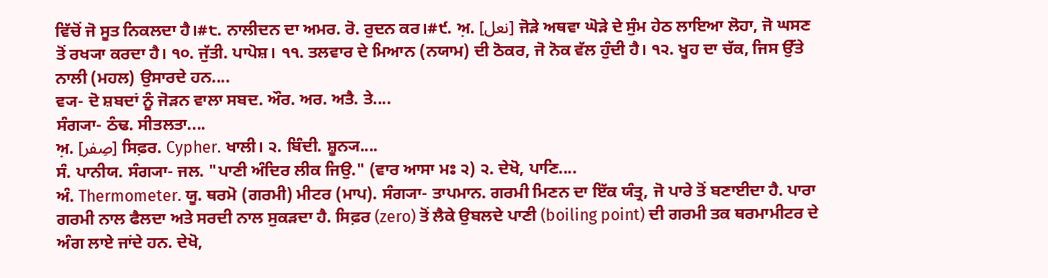ਵਿੱਚੋਂ ਜੋ ਸੂਤ ਨਿਕਲਦਾ ਹੈ।#੮. ਨਾਲੀਦਨ ਦਾ ਅਮਰ. ਰੋ. ਰੁਦਨ ਕਰ।#੯. ਅ਼. [نعل] ਜੋੜੇ ਅਥਵਾ ਘੋੜੇ ਦੇ ਸੁੰਮ ਹੇਠ ਲਾਇਆ ਲੋਹਾ, ਜੋ ਘਸਣ ਤੋਂ ਰਖ੍ਯਾ ਕਰਦਾ ਹੈ। ੧੦. ਜੁੱਤੀ. ਪਾਪੋਸ਼। ੧੧. ਤਲਵਾਰ ਦੇ ਮਿਆਨ (ਨਯਾਮ) ਦੀ ਠੋਕਰ, ਜੋ ਨੋਕ ਵੱਲ ਹੁੰਦੀ ਹੈ। ੧੨. ਖੂਹ ਦਾ ਚੱਕ, ਜਿਸ ਉੱਤੇ ਨਾਲੀ (ਮਹਲ) ਉਸਾਰਦੇ ਹਨ....
ਵ੍ਯ- ਦੋ ਸ਼ਬਦਾਂ ਨੂੰ ਜੋੜਨ ਵਾਲਾ ਸਬਦ. ਔਰ. ਅਰ. ਅਤੈ. ਤੇ....
ਸੰਗ੍ਯਾ- ਠੰਢ. ਸੀਤਲਤਾ....
ਅ਼. [صِفر] ਸਿਫ਼ਰ. Cypher. ਖਾਲੀ। ੨. ਬਿੰਦੀ. ਸ਼ੂਨ੍ਯ....
ਸੰ. ਪਾਨੀਯ. ਸੰਗ੍ਯਾ- ਜਲ. "ਪਾਣੀ ਅੰਦਿਰ ਲੀਕ ਜਿਉ." (ਵਾਰ ਆਸਾ ਮਃ ੨) ੨. ਦੇਖੋ, ਪਾਣਿ....
ਅੰ. Thermometer. ਯੂ. ਥਰਮੋ (ਗਰਮੀ) ਮੀਟਰ (ਮਾਪ). ਸੰਗ੍ਯਾ- ਤਾਪਮਾਨ. ਗਰਮੀ ਮਿਣਨ ਦਾ ਇੱਕ ਯੰਤ੍ਰ, ਜੋ ਪਾਰੇ ਤੋਂ ਬਣਾਈਦਾ ਹੈ. ਪਾਰਾ ਗਰਮੀ ਨਾਲ ਫੈਲਦਾ ਅਤੇ ਸਰਦੀ ਨਾਲ ਸੁਕੜਦਾ ਹੈ. ਸਿਫ਼ਰ (zero) ਤੋਂ ਲੈਕੇ ਉਬਲਦੇ ਪਾਣੀ (boiling point) ਦੀ ਗਰਮੀ ਤਕ ਥਰਮਾਮੀਟਰ ਦੇ ਅੰਗ ਲਾਏ ਜਾਂਦੇ ਹਨ. ਦੇਖੋ,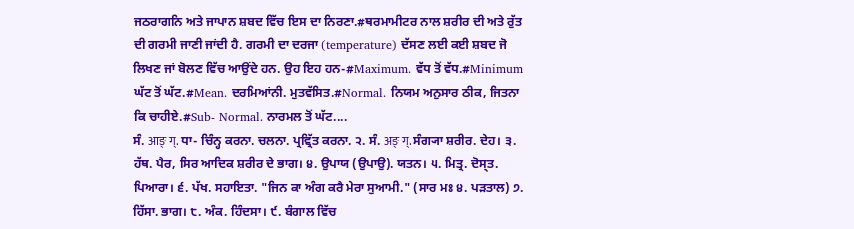ਜਠਰਾਗਨਿ ਅਤੇ ਜਾਪਾਨ ਸ਼ਬਦ ਵਿੱਚ ਇਸ ਦਾ ਨਿਰਣਾ.#ਥਰਮਾਮੀਟਰ ਨਾਲ ਸ਼ਰੀਰ ਦੀ ਅਤੇ ਰੁੱਤ ਦੀ ਗਰਮੀ ਜਾਣੀ ਜਾਂਦੀ ਹੈ. ਗਰਮੀ ਦਾ ਦਰਜਾ (temperature) ਦੱਸਣ ਲਈ ਕਈ ਸ਼ਬਦ ਜੋ ਲਿਖਣ ਜਾਂ ਬੋਲਣ ਵਿੱਚ ਆਉਂਦੇ ਹਨ. ਉਹ ਇਹ ਹਨ-#Maximum. ਵੱਧ ਤੋਂ ਵੱਧ.#Minimum ਘੱਟ ਤੋਂ ਘੱਟ.#Mean. ਦਰਮਿਆਂਨੀ. ਮੁਤਵੱਸਿਤ.#Normal. ਨਿਯਮ ਅਨੁਸਾਰ ਠੀਕ, ਜਿਤਨਾ ਕਿ ਚਾਹੀਏ.#Sub- Normal. ਨਾਰਮਲ ਤੋਂ ਘੱਟ....
ਸੰ. आङ् ग्. ਧਾ- ਚਿੰਨ੍ਹ ਕਰਨਾ. ਚਲਨਾ. ਪ੍ਰਵ੍ਰਿੱਤ ਕਰਨਾ. ੨. ਸੰ. अङ् ग्. ਸੰਗ੍ਯਾ ਸ਼ਰੀਰ. ਦੇਹ। ੩. ਹੱਥ. ਪੈਰ, ਸਿਰ ਆਦਿਕ ਸ਼ਰੀਰ ਦੇ ਭਾਗ। ੪. ਉਪਾਯ (ਉਪਾਉ). ਯਤਨ। ੫. ਮਿਤ੍ਰ. ਦੋਸ੍ਤ. ਪਿਆਰਾ। ੬. ਪੱਖ. ਸਹਾਇਤਾ. "ਜਿਨ ਕਾ ਅੰਗ ਕਰੈ ਮੇਰਾ ਸੁਆਮੀ." (ਸਾਰ ਮਃ ੪. ਪੜਤਾਲ) ੭. ਹਿੱਸਾ. ਭਾਗ। ੮. ਅੰਕ. ਹਿੰਦਸਾ। ੯. ਬੰਗਾਲ ਵਿੱਚ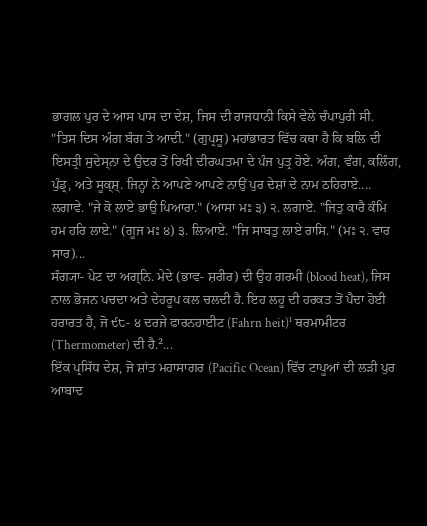ਭਾਗਲ ਪੁਰ ਦੇ ਆਸ ਪਾਸ ਦਾ ਦੇਸ਼, ਜਿਸ ਦੀ ਰਾਜਧਾਨੀ ਕਿਸੇ ਵੇਲੇ ਚੰਪਾਪੁਰੀ ਸੀ. "ਤਿਸ ਦਿਸ ਅੰਗ ਬੰਗ ਤੇ ਆਦੀ." (ਗੁਪ੍ਰਸੂ) ਮਹਾਂਭਾਰਤ ਵਿੱਚ ਕਥਾ ਹੈ ਕਿ ਬਲਿ ਦੀ ਇਸਤ੍ਰੀ ਸੁਦੇਸ੍ਨਾ ਦੇ ਉਦਰ ਤੋਂ ਰਿਖੀ ਦੀਰਘਤਮਾ ਦੇ ਪੰਜ ਪੁਤ੍ਰ ਹੋਏ. ਅੰਗ, ਵੰਗ, ਕਲਿੰਗ, ਪੁੰਡ੍ਰ, ਅਤੇ ਸੂਕ੍ਸ਼੍. ਜਿਨ੍ਹਾਂ ਨੇ ਆਪਣੇ ਆਪਣੇ ਨਾਉਂ ਪੁਰ ਦੇਸ਼ਾਂ ਦੇ ਨਾਮ ਠਹਿਰਾਏ....
ਲਗਾਵੇ. "ਜੇ ਕੋ ਲਾਏ ਭਾਉ ਪਿਆਰਾ." (ਆਸਾ ਮਃ ੩) ੨. ਲਗਾਏ. "ਜਿਤੁ ਕਾਰੈ ਕੰਮਿ ਹਮ ਹਰਿ ਲਾਏ." (ਗੂਜ ਮਃ ੪) ੩. ਲਿਆਏ. "ਜਿ ਸਾਬਤੁ ਲਾਏ ਰਾਸਿ." (ਮਃ ੨. ਵਾਰ ਸਾਰ)...
ਸੰਗ੍ਯਾ- ਪੇਟ ਦਾ ਅਗ੍ਨਿ. ਮੇਦੇ (ਭਾਵ- ਸ਼ਰੀਰ) ਦੀ ਉਹ ਗਰਮੀ (blood heat), ਜਿਸ ਨਾਲ ਭੋਜਨ ਪਚਦਾ ਅਤੇ ਦੇਹਰੂਪ ਕਲ ਚਲਦੀ ਹੈ. ਇਹ ਲਹੂ ਦੀ ਹਰਕਤ ਤੋਂ ਪੈਦਾ ਹੋਈ ਹਰਾਰਤ ਹੈ, ਜੋ ੯੮- ੪ ਦਰਜੇ ਫਾਰਨਹਾਈਟ (Fahrn heit)¹ ਥਰਮਾਮੀਟਰ (Thermometer) ਦੀ ਹੈ.²...
ਇੱਕ ਪ੍ਰਸਿੱਧ ਦੇਸ਼, ਜੋ ਸ਼ਾਂਤ ਮਹਾਸਾਗਰ (Pacific Ocean) ਵਿੱਚ ਟਾਪੂਆਂ ਦੀ ਲੜੀ ਪੁਰ ਆਬਾਦ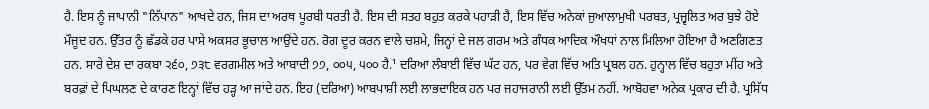ਹੈ. ਇਸ ਨੂੰ ਜਾਪਾਨੀ "ਨਿੱਪਾਨ" ਆਖਦੇ ਹਨ, ਜਿਸ ਦਾ ਅਰਥ ਪੂਰਬੀ ਧਰਤੀ ਹੈ. ਇਸ ਦੀ ਸਤਹ ਬਹੁਤ ਕਰਕੇ ਪਹਾੜੀ ਹੈ, ਇਸ ਵਿੱਚ ਅਨੇਕਾਂ ਜੁਆਲਾਮੁਖੀ ਪਰਬਤ, ਪ੍ਰਜ੍ਵਲਿਤ ਅਰ ਬੁਝੇ ਹੋਏ ਮੌਜੂਦ ਹਨ. ਉੱਤਰ ਨੂੰ ਛੱਡਕੇ ਹਰ ਪਾਸੇ ਅਕਸਰ ਭੂਚਾਲ ਆਉਂਦੇ ਹਨ. ਰੋਗ ਦੂਰ ਕਰਨ ਵਾਲੇ ਚਸ਼ਮੇ, ਜਿਨ੍ਹਾਂ ਦੇ ਜਲ ਗਰਮ ਅਤੇ ਗੰਧਕ ਆਦਿਕ ਔਖਧਾਂ ਨਾਲ ਮਿਲਿਆ ਹੋਇਆ ਹੈ ਅਣਗਿਣਤ ਹਨ. ਸਾਰੇ ਦੇਸ਼ ਦਾ ਰਕਬਾ ੨੬੦, ੭੩੮ ਵਰਗਮੀਲ ਅਤੇ ਆਬਾਦੀ ੭੭, ੦੦੫, ੫੦੦ ਹੈ.¹ ਦਰਿਆ ਲੰਬਾਈ ਵਿੱਚ ਘੱਟ ਹਨ, ਪਰ ਵੇਗ ਵਿੱਚ ਅਤਿ ਪ੍ਰਬਲ ਹਨ. ਹੁਨ੍ਹਾਲ ਵਿੱਚ ਬਹੁਤਾ ਮੀਂਹ ਅਤੇ ਬਰਫ਼ਾਂ ਦੇ ਪਿਘਲਣ ਦੇ ਕਾਰਣ ਇਨ੍ਹਾਂ ਵਿੱਚ ਹੜ੍ਹ ਆ ਜਾਂਦੇ ਹਨ. ਇਹ (ਦਰਿਆ) ਆਬਪਾਸ਼ੀ ਲਈ ਲਾਭਦਾਇਕ ਹਨ ਪਰ ਜਹਾਜਰਾਨੀ ਲਈ ਉੱਤਮ ਨਹੀਂ. ਆਬੋਹਵਾ ਅਨੇਕ ਪ੍ਰਕਾਰ ਦੀ ਹੈ. ਪ੍ਰਸਿੱਧ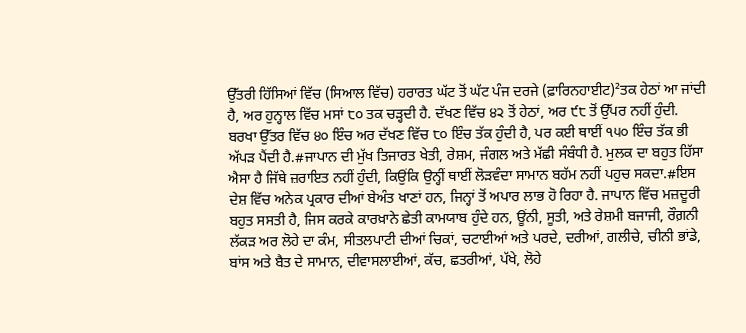ਉੱਤਰੀ ਹਿੱਸਿਆਂ ਵਿੱਚ (ਸਿਆਲ ਵਿੱਚ) ਹਰਾਰਤ ਘੱਟ ਤੋਂ ਘੱਟ ਪੰਜ ਦਰਜੇ (ਫ਼ਾਰਿਨਹਾਈਟ)²ਤਕ ਹੇਠਾਂ ਆ ਜਾਂਦੀ ਹੈ, ਅਰ ਹੁਨ੍ਹਾਲ ਵਿੱਚ ਮਸਾਂ ੮੦ ਤਕ ਚੜ੍ਹਦੀ ਹੈ. ਦੱਖਣ ਵਿੱਚ ੪੨ ਤੋਂ ਹੇਠਾਂ, ਅਰ ੯੮ ਤੋਂ ਉੱਪਰ ਨਹੀਂ ਹੁੰਦੀ. ਬਰਖਾ ਉੱਤਰ ਵਿੱਚ ੪੦ ਇੰਚ ਅਰ ਦੱਖਣ ਵਿੱਚ ੮੦ ਇੰਚ ਤੱਕ ਹੁੰਦੀ ਹੈ, ਪਰ ਕਈ ਥਾਈਂ ੧੫੦ ਇੰਚ ਤੱਕ ਭੀ ਅੱਪੜ ਪੈਂਦੀ ਹੈ.#ਜਾਪਾਨ ਦੀ ਮੁੱਖ ਤਿਜਾਰਤ ਖੇਤੀ, ਰੇਸ਼ਮ, ਜੰਗਲ ਅਤੇ ਮੱਛੀ ਸੰਬੰਧੀ ਹੈ. ਮੁਲਕ ਦਾ ਬਹੁਤ ਹਿੱਸਾ ਐਸਾ ਹੈ ਜਿੱਥੇ ਜ਼ਰਾਇਤ ਨਹੀਂ ਹੁੰਦੀ, ਕਿਉਂਕਿ ਉਨ੍ਹੀਂ ਥਾਈਂ ਲੋੜਵੰਦਾ ਸਾਮਾਨ ਬਹੱਮ ਨਹੀਂ ਪਹੁਚ ਸਕਦਾ.#ਇਸ ਦੇਸ਼ ਵਿੱਚ ਅਨੇਕ ਪ੍ਰਕਾਰ ਦੀਆਂ ਬੇਅੰਤ ਖਾਣਾਂ ਹਨ, ਜਿਨ੍ਹਾਂ ਤੋਂ ਅਪਾਰ ਲਾਭ ਹੋ ਰਿਹਾ ਹੈ. ਜਾਪਾਨ ਵਿੱਚ ਮਜ਼ਦੂਰੀ ਬਹੁਤ ਸਸਤੀ ਹੈ, ਜਿਸ ਕਰਕੇ ਕਾਰਖ਼ਾਨੇ ਛੇਤੀ ਕਾਮਯਾਬ ਹੁੰਦੇ ਹਨ, ਊਂਨੀ, ਸੂਤੀ, ਅਤੇ ਰੇਸ਼ਮੀ ਬਜਾਜੀ, ਰੌਗ਼ਨੀ ਲੱਕੜ ਅਰ ਲੋਹੇ ਦਾ ਕੰਮ, ਸੀਤਲਪਾਟੀ ਦੀਆਂ ਚਿਕਾਂ, ਚਟਾਈਆਂ ਅਤੇ ਪਰਦੇ, ਦਰੀਆਂ, ਗਲੀਚੇ, ਚੀਨੀ ਭਾਂਡੇ, ਬਾਂਸ ਅਤੇ ਬੈਤ ਦੇ ਸਾਮਾਨ, ਦੀਵਾਸਲਾਈਆਂ, ਕੱਚ, ਛਤਰੀਆਂ, ਪੱਖੇ, ਲੋਹੇ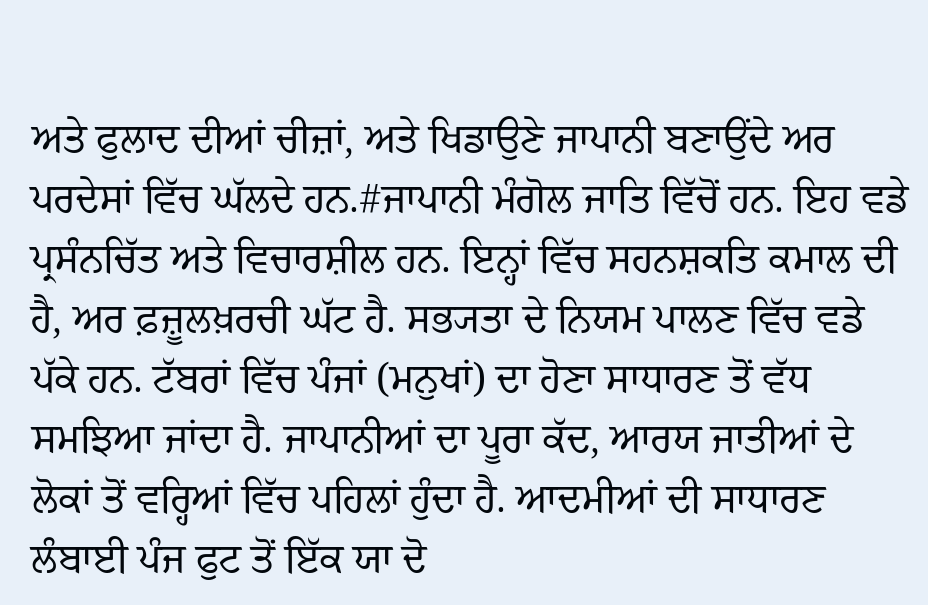ਅਤੇ ਫੁਲਾਦ ਦੀਆਂ ਚੀਜ਼ਾਂ, ਅਤੇ ਖਿਡਾਉਣੇ ਜਾਪਾਨੀ ਬਣਾਉਂਦੇ ਅਰ ਪਰਦੇਸਾਂ ਵਿੱਚ ਘੱਲਦੇ ਹਨ.#ਜਾਪਾਨੀ ਮੰਗੋਲ ਜਾਤਿ ਵਿੱਚੋਂ ਹਨ. ਇਹ ਵਡੇ ਪ੍ਰਸੰਨਚਿੱਤ ਅਤੇ ਵਿਚਾਰਸ਼ੀਲ ਹਨ. ਇਨ੍ਹਾਂ ਵਿੱਚ ਸਹਨਸ਼ਕਤਿ ਕਮਾਲ ਦੀ ਹੈ, ਅਰ ਫ਼ਜ਼ੂਲਖ਼ਰਚੀ ਘੱਟ ਹੈ. ਸਭ੍ਯਤਾ ਦੇ ਨਿਯਮ ਪਾਲਣ ਵਿੱਚ ਵਡੇ ਪੱਕੇ ਹਨ. ਟੱਬਰਾਂ ਵਿੱਚ ਪੰਜਾਂ (ਮਨੁਖਾਂ) ਦਾ ਹੋਣਾ ਸਾਧਾਰਣ ਤੋਂ ਵੱਧ ਸਮਝਿਆ ਜਾਂਦਾ ਹੈ. ਜਾਪਾਨੀਆਂ ਦਾ ਪੂਰਾ ਕੱਦ, ਆਰਯ ਜਾਤੀਆਂ ਦੇ ਲੋਕਾਂ ਤੋਂ ਵਰ੍ਹਿਆਂ ਵਿੱਚ ਪਹਿਲਾਂ ਹੁੰਦਾ ਹੈ. ਆਦਮੀਆਂ ਦੀ ਸਾਧਾਰਣ ਲੰਬਾਈ ਪੰਜ ਫੁਟ ਤੋਂ ਇੱਕ ਯਾ ਦੋ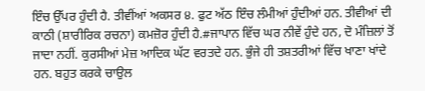ਇੰਚ ਉੱਪਰ ਹੁੰਦੀ ਹੈ. ਤੀਵੀਂਆਂ ਅਕਸਰ ੪. ਫੁਟ ਅੱਠ ਇੰਚ ਲੰਮੀਆਂ ਹੁੰਦੀਆਂ ਹਨ. ਤੀਵੀਆਂ ਦੀ ਕਾਠੀ (ਸ਼ਾਰੀਰਿਕ ਰਚਨਾ) ਕਮਜ਼ੋਰ ਹੁੰਦੀ ਹੈ.#ਜਾਪਾਨ ਵਿੱਚ ਘਰ ਨੀਵੇਂ ਹੁੰਦੇ ਹਨ, ਦੋ ਮੰਜ਼ਿਲਾਂ ਤੋਂ ਜਾਦਾ ਨਹੀਂ. ਕੁਰਸੀਆਂ ਮੇਜ਼ ਆਦਿਕ ਘੱਟ ਵਰਤਦੇ ਹਨ. ਭੁੰਜੇ ਹੀ ਤਸ਼ਤਰੀਆਂ ਵਿੱਚ ਖਾਣਾ ਖਾਂਦੇ ਹਨ. ਬਹੁਤ ਕਰਕੇ ਚਾਉਲ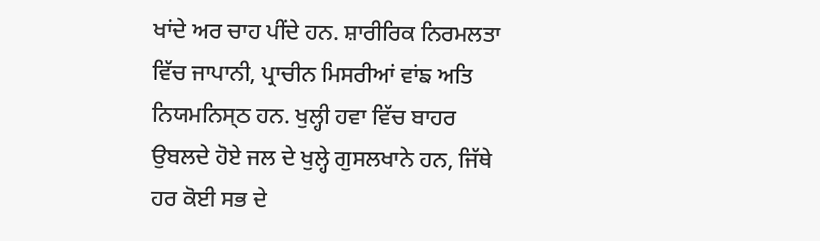ਖਾਂਦੇ ਅਰ ਚਾਹ ਪੀਂਦੇ ਹਨ. ਸ਼ਾਰੀਰਿਕ ਨਿਰਮਲਤਾ ਵਿੱਚ ਜਾਪਾਨੀ, ਪ੍ਰਾਚੀਨ ਮਿਸਰੀਆਂ ਵਾਂਙ ਅਤਿ ਨਿਯਮਨਿਸ੍ਠ ਹਨ. ਖੁਲ੍ਹੀ ਹਵਾ ਵਿੱਚ ਬਾਹਰ ਉਬਲਦੇ ਹੋਏ ਜਲ ਦੇ ਖੁਲ੍ਹੇ ਗੁਸਲਖਾਨੇ ਹਨ, ਜਿੱਥੇ ਹਰ ਕੋਈ ਸਭ ਦੇ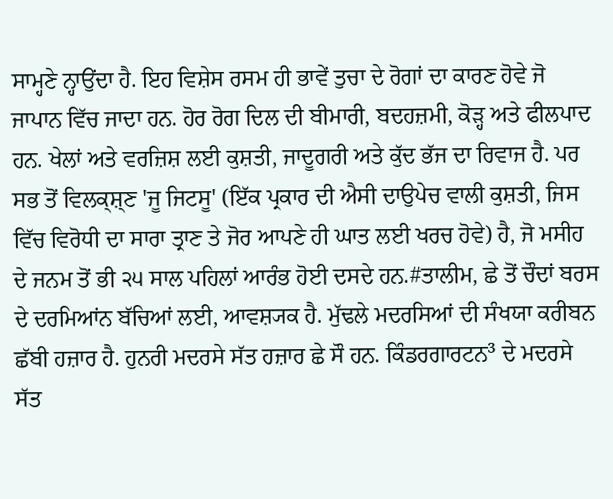ਸਾਮ੍ਹਣੇ ਨ੍ਹਾਉਂਦਾ ਹੈ. ਇਹ ਵਿਸ਼ੇਸ ਰਸਮ ਹੀ ਭਾਵੇਂ ਤੁਚਾ ਦੇ ਰੋਗਾਂ ਦਾ ਕਾਰਣ ਹੋਵੇ ਜੋ ਜਾਪਾਨ ਵਿੱਚ ਜਾਦਾ ਹਨ. ਹੋਰ ਰੋਗ ਦਿਲ ਦੀ ਬੀਮਾਰੀ, ਬਦਹਜ਼ਮੀ, ਕੋੜ੍ਹ ਅਤੇ ਫੀਲਪਾਦ ਹਨ. ਖੇਲਾਂ ਅਤੇ ਵਰਜ਼ਿਸ਼ ਲਈ ਕੁਸ਼ਤੀ, ਜਾਦੂਗਰੀ ਅਤੇ ਕੁੱਦ ਭੱਜ ਦਾ ਰਿਵਾਜ ਹੈ. ਪਰ ਸਭ ਤੋਂ ਵਿਲਕ੍ਸ਼੍ਣ 'ਜੂ ਜਿਟਸੂ' (ਇੱਕ ਪ੍ਰਕਾਰ ਦੀ ਐਸੀ ਦਾਉਪੇਚ ਵਾਲੀ ਕੁਸ਼ਤੀ, ਜਿਸ ਵਿੱਚ ਵਿਰੋਧੀ ਦਾ ਸਾਰਾ ਤ੍ਰਾਣ ਤੇ ਜੋਰ ਆਪਣੇ ਹੀ ਘਾਤ ਲਈ ਖਰਚ ਹੋਵੇ) ਹੈ, ਜੋ ਮਸੀਹ ਦੇ ਜਨਮ ਤੋਂ ਭੀ ੨੫ ਸਾਲ ਪਹਿਲਾਂ ਆਰੰਭ ਹੋਈ ਦਸਦੇ ਹਨ.#ਤਾਲੀਮ, ਛੇ ਤੋਂ ਚੌਦਾਂ ਬਰਸ ਦੇ ਦਰਮਿਆਂਨ ਬੱਚਿਆਂ ਲਈ, ਆਵਸ਼੍ਯਕ ਹੈ. ਮੁੱਢਲੇ ਮਦਰਸਿਆਂ ਦੀ ਸੰਖਯਾ ਕਰੀਬਨ ਛੱਬੀ ਹਜ਼ਾਰ ਹੈ. ਹੁਨਰੀ ਮਦਰਸੇ ਸੱਤ ਹਜ਼ਾਰ ਛੇ ਸੌ ਹਨ. ਕਿੰਡਰਗਾਰਟਨ³ ਦੇ ਮਦਰਸੇ ਸੱਤ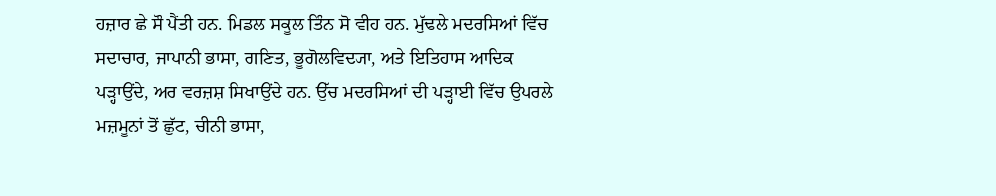ਹਜ਼ਾਰ ਛੇ ਸੌ ਪੈਂਤੀ ਹਨ. ਮਿਡਲ ਸਕੂਲ ਤਿੰਨ ਸੋ ਵੀਹ ਹਨ. ਮੁੱਢਲੇ ਮਦਰਸਿਆਂ ਵਿੱਚ ਸਦਾਚਾਰ, ਜਾਪਾਨੀ ਭਾਸਾ, ਗਣਿਤ, ਭੂਗੋਲਵਿਦ੍ਯਾ, ਅਤੇ ਇਤਿਹਾਸ ਆਦਿਕ ਪੜ੍ਹਾਉਂਦੇ, ਅਰ ਵਰਜ਼ਸ਼ ਸਿਖਾਉਂਦੇ ਹਨ. ਉੱਚ ਮਦਰਸਿਆਂ ਦੀ ਪੜ੍ਹਾਈ ਵਿੱਚ ਉਪਰਲੇ ਮਜ਼ਮੂਨਾਂ ਤੋਂ ਛੁੱਟ, ਚੀਨੀ ਭਾਸਾ,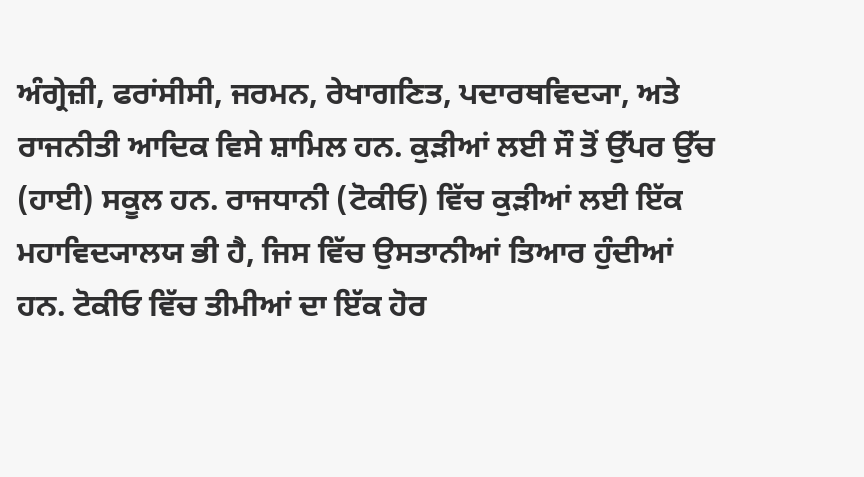ਅੰਗ੍ਰੇਜ਼ੀ, ਫਰਾਂਸੀਸੀ, ਜਰਮਨ, ਰੇਖਾਗਣਿਤ, ਪਦਾਰਥਵਿਦ੍ਯਾ, ਅਤੇ ਰਾਜਨੀਤੀ ਆਦਿਕ ਵਿਸੇ ਸ਼ਾਮਿਲ ਹਨ. ਕੁੜੀਆਂ ਲਈ ਸੌ ਤੋਂ ਉੱਪਰ ਉੱਚ (ਹਾਈ) ਸਕੂਲ ਹਨ. ਰਾਜਧਾਨੀ (ਟੋਕੀਓ) ਵਿੱਚ ਕੁੜੀਆਂ ਲਈ ਇੱਕ ਮਹਾਵਿਦ੍ਯਾਲਯ ਭੀ ਹੈ, ਜਿਸ ਵਿੱਚ ਉਸਤਾਨੀਆਂ ਤਿਆਰ ਹੁੰਦੀਆਂ ਹਨ. ਟੋਕੀਓ ਵਿੱਚ ਤੀਮੀਆਂ ਦਾ ਇੱਕ ਹੋਰ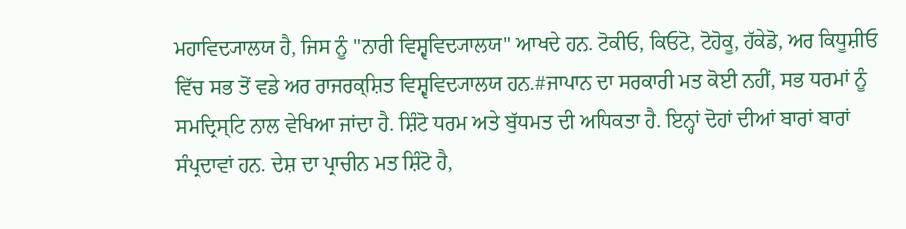ਮਹਾਵਿਦ੍ਯਾਲਯ ਹੈ, ਜਿਸ ਨੂੰ "ਨਾਰੀ ਵਿਸ਼੍ਵਵਿਦ੍ਯਾਲਯ" ਆਖਦੇ ਹਨ. ਟੋਕੀਓ, ਕਿਓਟੋ, ਟੋਹੋਕੂ, ਹੱਕੇਡੋ, ਅਰ ਕਿਧੂਸ਼ੀਓ ਵਿੱਚ ਸਭ ਤੋਂ ਵਡੇ ਅਰ ਰਾਜਰਕ੍ਸ਼ਿਤ ਵਿਸ਼੍ਵਵਿਦ੍ਯਾਲਯ ਹਨ.#ਜਾਪਾਨ ਦਾ ਸਰਕਾਰੀ ਮਤ ਕੋਈ ਨਹੀਂ, ਸਭ ਧਰਮਾਂ ਨੂੰ ਸਮਦ੍ਰਿਸ੍ਟਿ ਨਾਲ ਵੇਖਿਆ ਜਾਂਦਾ ਹੈ. ਸ਼ਿੰਟੋ ਧਰਮ ਅਤੇ ਬੁੱਧਮਤ ਦੀ ਅਧਿਕਤਾ ਹੈ. ਇਨ੍ਹਾਂ ਦੋਹਾਂ ਦੀਆਂ ਬਾਰਾਂ ਬਾਰਾਂ ਸੰਪ੍ਰਦਾਵਾਂ ਹਨ. ਦੇਸ਼ ਦਾ ਪ੍ਰਾਚੀਨ ਮਤ ਸ਼ਿੰਟੋ ਹੈ,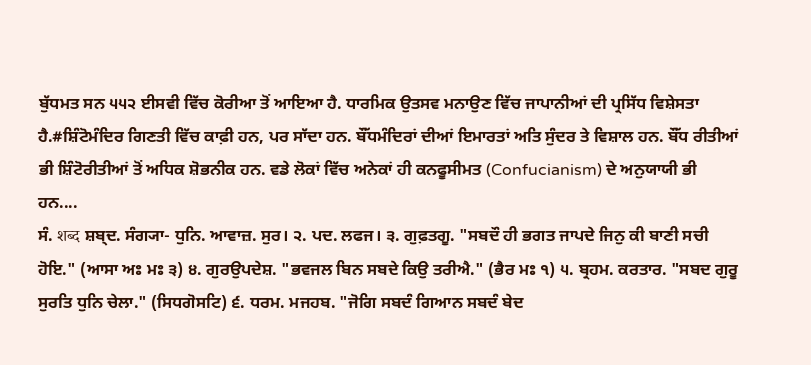ਬੁੱਧਮਤ ਸਨ ੫੫੨ ਈਸਵੀ ਵਿੱਚ ਕੋਰੀਆ ਤੋਂ ਆਇਆ ਹੈ. ਧਾਰਮਿਕ ਉਤਸਵ ਮਨਾਉਣ ਵਿੱਚ ਜਾਪਾਨੀਆਂ ਦੀ ਪ੍ਰਸਿੱਧ ਵਿਸ਼ੇਸਤਾ ਹੈ.#ਸ਼ਿੰਟੋਮੰਦਿਰ ਗਿਣਤੀ ਵਿੱਚ ਕਾਫ਼ੀ ਹਨ, ਪਰ ਸਾੱਦਾ ਹਨ. ਬੌੱਧਮੰਦਿਰਾਂ ਦੀਆਂ ਇਮਾਰਤਾਂ ਅਤਿ ਸੁੰਦਰ ਤੇ ਵਿਸ਼ਾਲ ਹਨ. ਬੌੱਧ ਰੀਤੀਆਂ ਭੀ ਸ਼ਿੰਟੋਰੀਤੀਆਂ ਤੋਂ ਅਧਿਕ ਸ਼ੋਭਨੀਕ ਹਨ. ਵਡੇ ਲੋਕਾਂ ਵਿੱਚ ਅਨੇਕਾਂ ਹੀ ਕਨਫੂਸੀਮਤ (Confucianism) ਦੇ ਅਨੁਯਾਯੀ ਭੀ ਹਨ....
ਸੰ. शब्द ਸ਼ਬ੍ਦ. ਸੰਗ੍ਯਾ- ਧੁਨਿ. ਆਵਾਜ਼. ਸੁਰ। ੨. ਪਦ. ਲਫਜ। ੩. ਗੁਫ਼ਤਗੂ. "ਸਬਦੌ ਹੀ ਭਗਤ ਜਾਪਦੇ ਜਿਨੁ ਕੀ ਬਾਣੀ ਸਚੀ ਹੋਇ." (ਆਸਾ ਅਃ ਮਃ ੩) ੪. ਗੁਰਉਪਦੇਸ਼. "ਭਵਜਲ ਬਿਨ ਸਬਦੇ ਕਿਉ ਤਰੀਐ." (ਭੈਰ ਮਃ ੧) ੫. ਬ੍ਰਹਮ. ਕਰਤਾਰ. "ਸਬਦ ਗੁਰੂ ਸੁਰਤਿ ਧੁਨਿ ਚੇਲਾ." (ਸਿਧਗੋਸਟਿ) ੬. ਧਰਮ. ਮਜਹਬ. "ਜੋਗਿ ਸਬਦੰ ਗਿਆਨ ਸਬਦੰ ਬੇਦ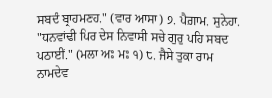ਸਬਦੰ ਬ੍ਰਾਹਮਣਹ." (ਵਾਰ ਆਸਾ) ੭. ਪੈਗ਼ਾਮ. ਸੁਨੇਹਾ. "ਧਨਵਾਂਢੀ ਪਿਰ ਦੇਸ ਨਿਵਾਸੀ ਸਚੇ ਗੁਰੁ ਪਹਿ ਸਬਦ ਪਠਾਈਂ." (ਮਲਾ ਅਃ ਮਃ ੧) ੮. ਜੈਸੇ ਤੁਕਾ ਰਾਮ ਨਾਮਦੇਵ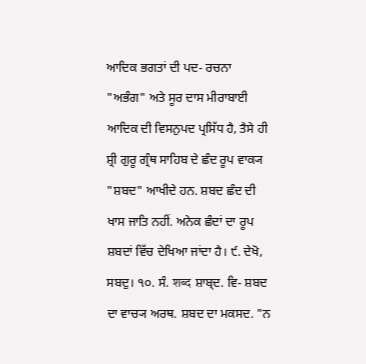ਆਦਿਕ ਭਗਤਾਂ ਦੀ ਪਦ- ਰਚਨਾ "ਅਭੰਗ" ਅਤੇ ਸੂਰ ਦਾਸ ਮੀਰਾਬਾਈ ਆਦਿਕ ਦੀ ਵਿਸਨੁਪਦ ਪ੍ਰਸਿੱਧ ਹੈ, ਤੈਸੇ ਹੀ ਸ਼੍ਰੀ ਗੁਰੂ ਗ੍ਰੰਥ ਸਾਹਿਬ ਦੇ ਛੰਦ ਰੂਪ ਵਾਕ੍ਯ "ਸ਼ਬਦ" ਆਖੀਦੇ ਹਨ. ਸ਼ਬਦ ਛੰਦ ਦੀ ਖਾਸ ਜਾਤਿ ਨਹੀਂ. ਅਨੇਕ ਛੰਦਾਂ ਦਾ ਰੂਪ ਸ਼ਬਦਾਂ ਵਿੱਚ ਦੇਖਿਆ ਜਾਂਦਾ ਹੈ। ੯. ਦੇਖੋ, ਸਬਦੁ। ੧੦. ਸੰ. शब्द ਸ਼ਾਬ੍ਦ. ਵਿ- ਸ਼ਬਦ ਦਾ ਵਾਚ੍ਯ ਅਰਥ. ਸ਼ਬਦ ਦਾ ਮਕਸਦ. "ਨ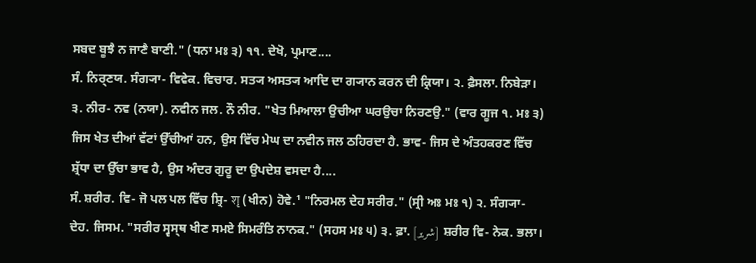ਸਬਦ ਬੂਝੈ ਨ ਜਾਣੈ ਬਾਣੀ." (ਧਨਾ ਮਃ ੩) ੧੧. ਦੇਖੋ, ਪ੍ਰਮਾਣ....
ਸੰ. ਨਿਰ੍ਣਯ. ਸੰਗ੍ਯਾ- ਵਿਵੇਕ. ਵਿਚਾਰ. ਸਤ੍ਯ ਅਸਤ੍ਯ ਆਦਿ ਦਾ ਗ੍ਯਾਨ ਕਰਨ ਦੀ ਕ੍ਰਿਯਾ। ੨. ਫ਼ੈਸਲਾ. ਨਿਬੇੜਾ। ੩. ਨੀਰ- ਨਵ (ਨਯਾ). ਨਵੀਨ ਜਲ. ਨੌ ਨੀਰ. "ਖੇਤ ਮਿਆਲਾ ਉਚੀਆ ਘਰਉਚਾ ਨਿਰਣਉ." (ਵਾਰ ਗੂਜ ੧. ਮਃ ੩) ਜਿਸ ਖੇਤ ਦੀਆਂ ਵੱਟਾਂ ਉੱਚੀਆਂ ਹਨ, ਉਸ ਵਿੱਚ ਮੇਘ ਦਾ ਨਵੀਨ ਜਲ ਠਹਿਰਦਾ ਹੈ. ਭਾਵ- ਜਿਸ ਦੇ ਅੰਤਹਕਰਣ ਵਿੱਚ ਸ਼੍ਰੱਧਾ ਦਾ ਉੱਚਾ ਭਾਵ ਹੈ, ਉਸ ਅੰਦਰ ਗੁਰੂ ਦਾ ਉਪਦੇਸ਼ ਵਸਦਾ ਹੈ....
ਸੰ. ਸ਼ਰੀਰ. ਵਿ- ਜੋ ਪਲ ਪਲ ਵਿੱਚ ਸ਼੍ਰਿ- शृ (ਖੀਨ) ਹੋਵੇ.¹ "ਨਿਰਮਲ ਦੇਹ ਸਰੀਰ." (ਸ੍ਰੀ ਅਃ ਮਃ ੧) ੨. ਸੰਗ੍ਯਾ- ਦੇਹ. ਜਿਸਮ. "ਸਰੀਰ ਸ੍ਵਸ੍ਥ ਖੀਣ ਸਮਏ ਸਿਮਰੰਤਿ ਨਾਨਕ." (ਸਹਸ ਮਃ ੫) ੩. ਫ਼ਾ. [شریر] ਸ਼ਰੀਰ ਵਿ- ਨੇਕ. ਭਲਾ।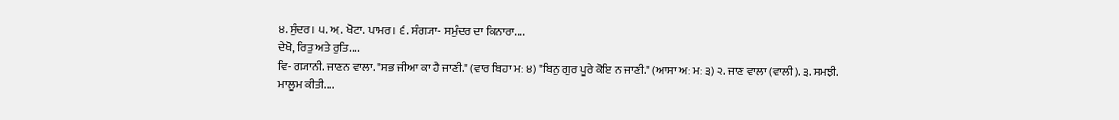੪. ਸੁੰਦਰ। ੫. ਅ਼. ਖੋਟਾ. ਪਾਮਰ। ੬. ਸੰਗ੍ਯਾ- ਸਮੁੰਦਰ ਦਾ ਕਿਨਾਰਾ....
ਦੇਖੋ, ਰਿਤੁ ਅਤੇ ਰੁਤਿ....
ਵਿ- ਗ੍ਯਾਨੀ. ਜਾਣਨ ਵਾਲਾ. "ਸਭ ਜੀਆ ਕਾ ਹੈ ਜਾਣੀ." (ਵਾਰ ਬਿਹਾ ਮਃ ੪) "ਬਿਨੁ ਗੁਰ ਪੂਰੇ ਕੋਇ ਨ ਜਾਣੀ." (ਆਸਾ ਅਃ ਮਃ ੩) ੨. ਜਾਣ ਵਾਲਾ (ਵਾਲੀ). ੩. ਸਮਝੀ. ਮਾਲੂਮ ਕੀਤੀ....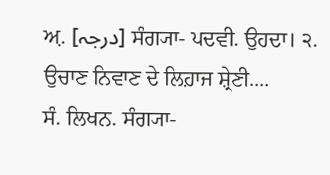ਅ਼. [درجہ] ਸੰਗ੍ਯਾ- ਪਦਵੀ. ਉਹਦਾ। ੨. ਉਚਾਣ ਨਿਵਾਣ ਦੇ ਲਿਹ਼ਾਜ ਸ਼੍ਰੇਣੀ....
ਸੰ. ਲਿਖਨ. ਸੰਗ੍ਯਾ-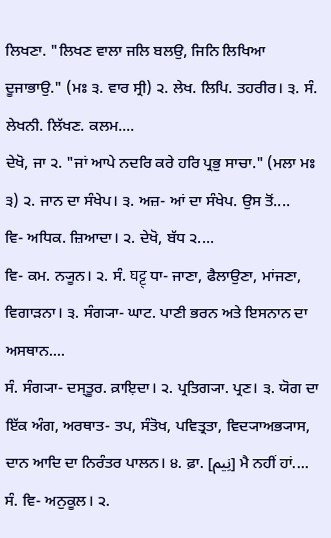ਲਿਖਣਾ. "ਲਿਖਣ ਵਾਲਾ ਜਲਿ ਬਲਉ, ਜਿਨਿ ਲਿਖਿਆ ਦੂਜਾਭਾਉ." (ਮਃ ੩. ਵਾਰ ਸ੍ਰੀ) ੨. ਲੇਖ. ਲਿਪਿ. ਤਹਰੀਰ। ੩. ਸੰ. ਲੇਖਨੀ. ਲਿੱਖਣ. ਕਲਮ....
ਦੇਖੋ, ਜਾ ੨. "ਜਾਂ ਆਪੇ ਨਦਰਿ ਕਰੇ ਹਰਿ ਪ੍ਰਭੁ ਸਾਚਾ." (ਮਲਾ ਮਃ ੩) ੨. ਜਾਨ ਦਾ ਸੰਖੇਪ। ੩. ਅਜ਼- ਆਂ ਦਾ ਸੰਖੇਪ. ਉਸ ਤੋਂ....
ਵਿ- ਅਧਿਕ. ਜ਼ਿਆਦਾ। ੨. ਦੇਖੋ, ਬੱਧ ੨....
ਵਿ- ਕਮ. ਨ੍ਯੂਨ। ੨. ਸੰ. घट्ट् ਧਾ- ਜਾਣਾ, ਫੈਲਾਉਣਾ, ਮਾਂਜਣਾ, ਵਿਗਾੜਨਾ। ੩. ਸੰਗ੍ਯਾ- ਘਾਟ. ਪਾਣੀ ਭਰਨ ਅਤੇ ਇਸਨਾਨ ਦਾ ਅਸਥਾਨ....
ਸੰ. ਸੰਗ੍ਯਾ- ਦਸ੍ਤੂਰ. ਕ਼ਾਇ਼ਦਾ। ੨. ਪ੍ਰਤਿਗ੍ਯਾ. ਪ੍ਰਣ। ੩. ਯੋਗ ਦਾ ਇੱਕ ਅੰਗ, ਅਰਥਾਤ- ਤਪ, ਸੰਤੋਖ, ਪਵਿਤ੍ਰਤਾ, ਵਿਦ੍ਯਾਅਭ੍ਯਾਸ, ਦਾਨ ਆਦਿ ਦਾ ਨਿਰੰਤਰ ਪਾਲਨ। ੪. ਫ਼ਾ. [نِیم] ਮੈ ਨਹੀਂ ਹਾਂ....
ਸੰ. ਵਿ- ਅਨੁਕੂਲ। ੨.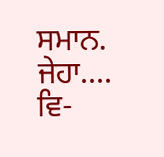ਸਮਾਨ. ਜੇਹਾ....
ਵਿ-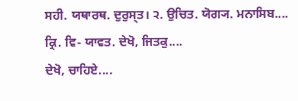ਸਹੀ. ਯਥਾਰਥ. ਦੁਰੁਸ੍ਤ। ੨. ਉਚਿਤ. ਯੋਗ੍ਯ. ਮਨਾਸਿਬ....
ਕ੍ਰਿ. ਵਿ- ਯਾਵਤ. ਦੇਖੋ, ਜਿਤਕੁ....
ਦੇਖੋ, ਚਾਹਿਏ....